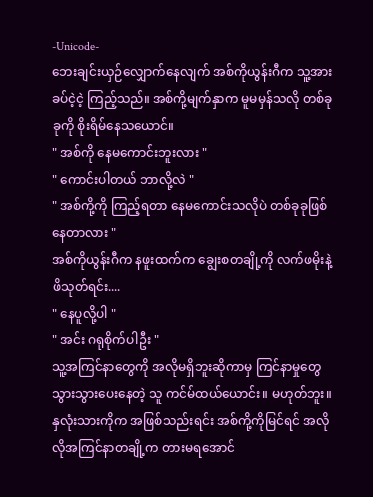-Unicode-
ဘေးချင်းယှဉ်လျှောက်နေလျက် အစ်ကိုယွန်းဂီက သူ့အားခပ်ငဲ့ငဲ့ ကြည့်သည်။ အစ်ကို့မျက်နှာက မူမမှန်သလို တစ်ခုခုကို စိုးရိမ်နေသယောင်။
" အစ်ကို နေမကောင်းဘူးလား "
" ကောင်းပါတယ် ဘာလို့လဲ "
" အစ်ကို့ကို ကြည့်ရတာ နေမကောင်းသလိုပဲ တစ်ခုခုဖြစ်နေတာလား "
အစ်ကိုယွန်းဂီက နဖူးထက်က ချွေးစတချို့ကို လက်ဖမိုးနဲ့ဖိသုတ်ရင်း....
" နေပူလို့ပါ "
" အင်း ဂရုစိုက်ပါဦး "
သူ့အကြင်နာတွေကို အလိုမရှိဘူးဆိုကာမှ ကြင်နာမှုတွေ သွားသွားပေးနေတဲ့ သူ ကင်မ်ထယ်ယောင်း။ မဟုတ်ဘူး။ နှလုံးသားကိုက အဖြစ်သည်းရင်း အစ်ကို့ကိုမြင်ရင် အလိုလိုအကြင်နာတချို့က တားမရအောင်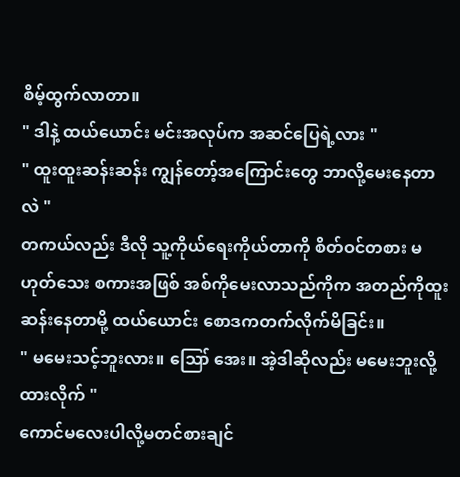စိမ့်ထွက်လာတာ။
" ဒါနဲ့ ထယ်ယောင်း မင်းအလုပ်က အဆင်ပြေရဲ့လား "
" ထူးထူးဆန်းဆန်း ကျွန်တော့်အကြောင်းတွေ ဘာလို့မေးနေတာလဲ "
တကယ်လည်း ဒီလို သူ့ကိုယ်ရေးကိုယ်တာကို စိတ်ဝင်တစား မဟုတ်သေး စကားအဖြစ် အစ်ကိုမေးလာသည်ကိုက အတည်ကိုထူးဆန်းနေတာမို့ ထယ်ယောင်း စောဒကတက်လိုက်မိခြင်း။
" မမေးသင့်ဘူးလား။ ဪ အေး။ အဲ့ဒါဆိုလည်း မမေးဘူးလို့ထားလိုက် "
ကောင်မလေးပါလို့မတင်စားချင်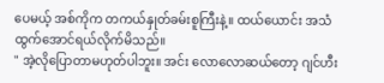ပေမယ့် အစ်ကိုက တကယ်နှုတ်ခမ်းစူကြီးနဲ့။ ထယ်ယောင်း အသံထွက်အောင်ရယ်လိုက်မိသည်။
" အဲ့လိုပြောတာမဟုတ်ပါဘူး။ အင်း လောလောဆယ်တော့ ဂျင်ဟီး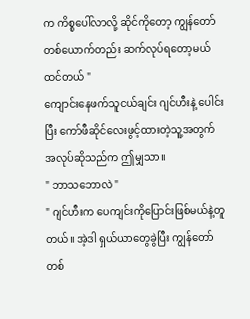က ကိစ္စပေါ်လာလို့ ဆိုင်ကိုတော့ ကျွန်တော်တစ်ယောက်တည်း ဆက်လုပ်ရတော့မယ်ထင်တယ် "
ကျောင်းနေဖက်သူငယ်ချင်း ဂျင်ဟီးနဲ့ ပေါင်းပြီး ကော်ဖီဆိုင်လေးဖွင့်ထားတဲ့သူ့အတွက် အလုပ်ဆိုသည်က ဤမျှသာ။
" ဘာသဘောလဲ "
" ဂျင်ဟီးက ပေကျင်းကိုပြောင်းဖြစ်မယ်နဲ့တူတယ်။ အဲ့ဒါ ရှယ်ယာတွေခွဲပြီး ကျွန်တော်တစ်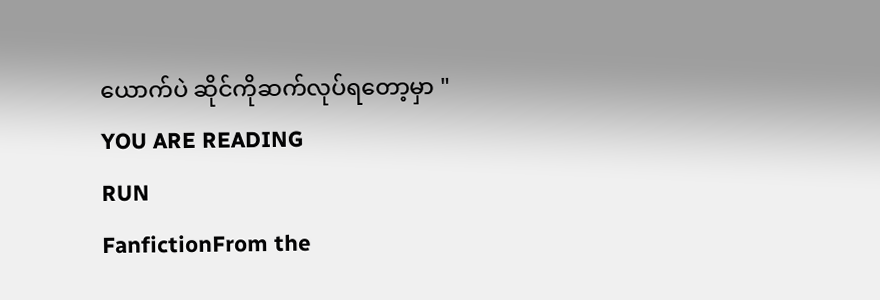ယောက်ပဲ ဆိုင်ကိုဆက်လုပ်ရတော့မှာ "
YOU ARE READING
RUN
FanfictionFrom the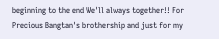beginning to the end We'll always together!! For Precious Bangtan's brothership and just for my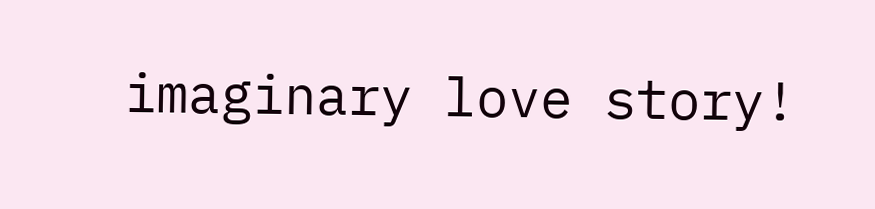imaginary love story!